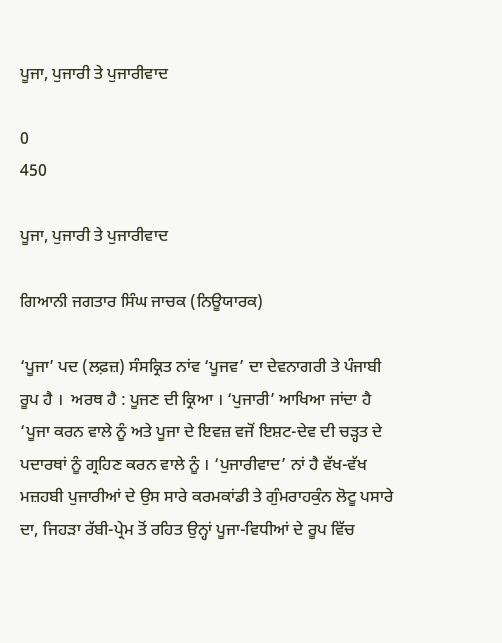ਪੂਜਾ, ਪੁਜਾਰੀ ਤੇ ਪੁਜਾਰੀਵਾਦ

0
450

ਪੂਜਾ, ਪੁਜਾਰੀ ਤੇ ਪੁਜਾਰੀਵਾਦ

ਗਿਆਨੀ ਜਗਤਾਰ ਸਿੰਘ ਜਾਚਕ (ਨਿਊਯਾਰਕ)

‘ਪੂਜਾ’ ਪਦ (ਲਫ਼ਜ਼) ਸੰਸਕ੍ਰਿਤ ਨਾਂਵ ‘ਪੂਜਵ’ ਦਾ ਦੇਵਨਾਗਰੀ ਤੇ ਪੰਜਾਬੀ ਰੂਪ ਹੈ ।  ਅਰਥ ਹੈ : ਪੂਜਣ ਦੀ ਕ੍ਰਿਆ । ‘ਪੁਜਾਰੀ’ ਆਖਿਆ ਜਾਂਦਾ ਹੈ ‘ਪੂਜਾ ਕਰਨ ਵਾਲੇ ਨੂੰ ਅਤੇ ਪੂਜਾ ਦੇ ਇਵਜ਼ ਵਜੋਂ ਇਸ਼ਟ-ਦੇਵ ਦੀ ਚੜ੍ਹਤ ਦੇ ਪਦਾਰਥਾਂ ਨੂੰ ਗ੍ਰਹਿਣ ਕਰਨ ਵਾਲੇ ਨੂੰ । ‘ਪੁਜਾਰੀਵਾਦ’ ਨਾਂ ਹੈ ਵੱਖ-ਵੱਖ ਮਜ਼ਹਬੀ ਪੁਜਾਰੀਆਂ ਦੇ ਉਸ ਸਾਰੇ ਕਰਮਕਾਂਡੀ ਤੇ ਗੁੰਮਰਾਹਕੁੰਨ ਲੋਟੂ ਪਸਾਰੇ ਦਾ, ਜਿਹੜਾ ਰੱਬੀ-ਪ੍ਰੇਮ ਤੋਂ ਰਹਿਤ ਉਨ੍ਹਾਂ ਪੂਜਾ-ਵਿਧੀਆਂ ਦੇ ਰੂਪ ਵਿੱਚ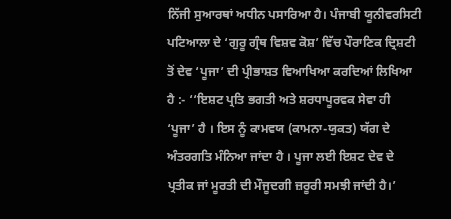ਨਿੱਜੀ ਸੁਆਰਥਾਂ ਅਧੀਨ ਪਸਾਰਿਆ ਹੈ। ਪੰਜਾਬੀ ਯੂਨੀਵਰਸਿਟੀ ਪਟਿਆਲਾ ਦੇ ‘ਗੁਰੂ ਗ੍ਰੰਥ ਵਿਸ਼ਵ ਕੋਸ਼’ ਵਿੱਚ ਪੌਰਾਣਿਕ ਦ੍ਰਿਸ਼ਟੀ ਤੋਂ ਦੇਵ ‘ਪੂਜਾ’ ਦੀ ਪ੍ਰੀਭਾਸ਼ਤ ਵਿਆਖਿਆ ਕਰਦਿਆਂ ਲਿਖਿਆ ਹੈ :- ‘‘ਇਸ਼ਟ ਪ੍ਰਤਿ ਭਗਤੀ ਅਤੇ ਸ਼ਰਧਾਪੂਰਵਕ ਸੇਵਾ ਹੀ ‘ਪੂਜਾ’ ਹੈ । ਇਸ ਨੂੰ ਕਾਮਵਯ (ਕਾਮਨਾ-ਯੁਕਤ) ਯੱਗ ਦੇ ਅੰਤਰਗਤਿ ਮੰਨਿਆ ਜਾਂਦਾ ਹੈ । ਪੂਜਾ ਲਈ ਇਸ਼ਟ ਦੇਵ ਦੇ ਪ੍ਰਤੀਕ ਜਾਂ ਮੂਰਤੀ ਦੀ ਮੌਜੂਦਗੀ ਜ਼ਰੂਰੀ ਸਮਝੀ ਜਾਂਦੀ ਹੈ।’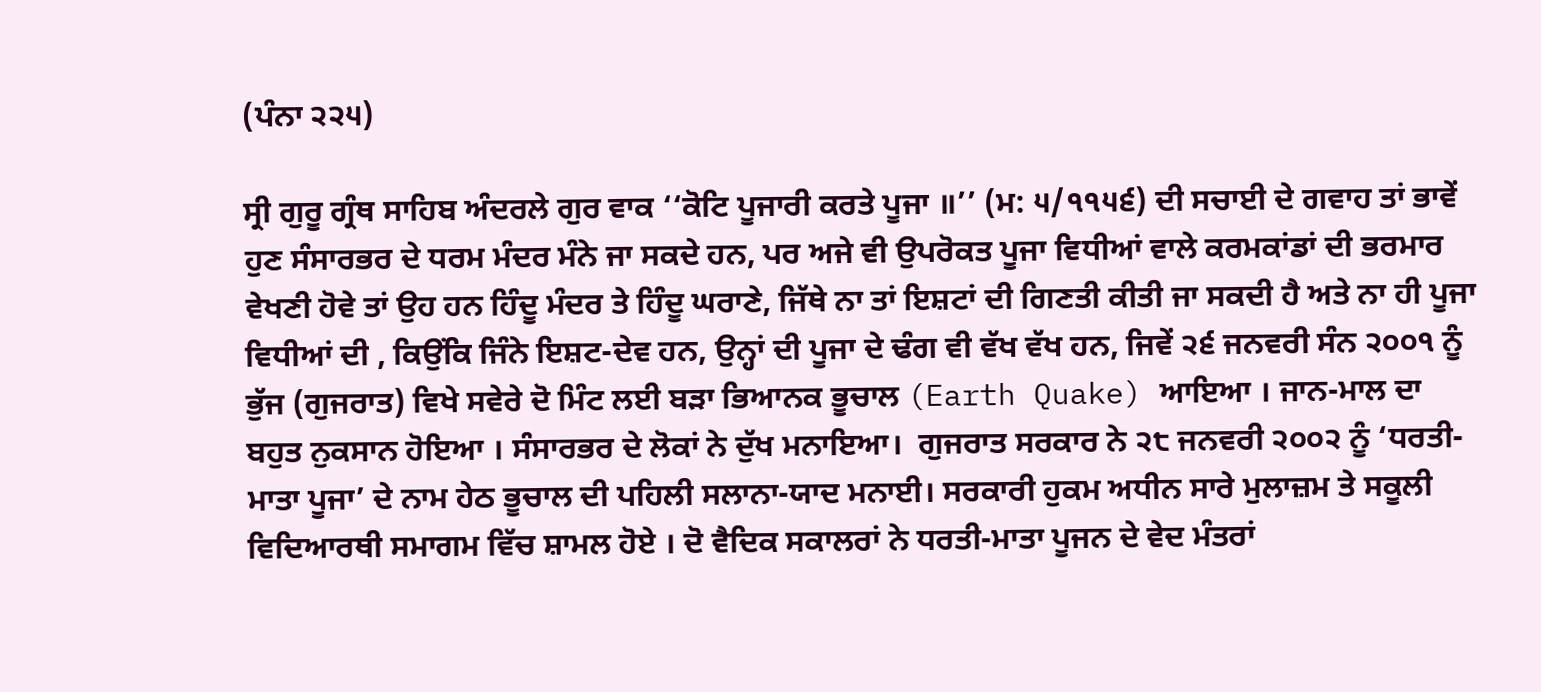(ਪੰਨਾ ੨੨੫)

ਸ੍ਰੀ ਗੁਰੂ ਗ੍ਰੰਥ ਸਾਹਿਬ ਅੰਦਰਲੇ ਗੁਰ ਵਾਕ ‘‘ਕੋਟਿ ਪੂਜਾਰੀ ਕਰਤੇ ਪੂਜਾ ॥’’ (ਮ: ੫/੧੧੫੬) ਦੀ ਸਚਾਈ ਦੇ ਗਵਾਹ ਤਾਂ ਭਾਵੇਂ ਹੁਣ ਸੰਸਾਰਭਰ ਦੇ ਧਰਮ ਮੰਦਰ ਮੰਨੇ ਜਾ ਸਕਦੇ ਹਨ, ਪਰ ਅਜੇ ਵੀ ਉਪਰੋਕਤ ਪੂਜਾ ਵਿਧੀਆਂ ਵਾਲੇ ਕਰਮਕਾਂਡਾਂ ਦੀ ਭਰਮਾਰ ਵੇਖਣੀ ਹੋਵੇ ਤਾਂ ਉਹ ਹਨ ਹਿੰਦੂ ਮੰਦਰ ਤੇ ਹਿੰਦੂ ਘਰਾਣੇ, ਜਿੱਥੇ ਨਾ ਤਾਂ ਇਸ਼ਟਾਂ ਦੀ ਗਿਣਤੀ ਕੀਤੀ ਜਾ ਸਕਦੀ ਹੈ ਅਤੇ ਨਾ ਹੀ ਪੂਜਾ ਵਿਧੀਆਂ ਦੀ , ਕਿਉਂਕਿ ਜਿੰਨੇ ਇਸ਼ਟ-ਦੇਵ ਹਨ, ਉਨ੍ਹਾਂ ਦੀ ਪੂਜਾ ਦੇ ਢੰਗ ਵੀ ਵੱਖ ਵੱਖ ਹਨ, ਜਿਵੇਂ ੨੬ ਜਨਵਰੀ ਸੰਨ ੨੦੦੧ ਨੂੰ  ਭੁੱਜ (ਗੁਜਰਾਤ) ਵਿਖੇ ਸਵੇਰੇ ਦੋ ਮਿੰਟ ਲਈ ਬੜਾ ਭਿਆਨਕ ਭੂਚਾਲ (Earth Quake) ਆਇਆ । ਜਾਨ-ਮਾਲ ਦਾ ਬਹੁਤ ਨੁਕਸਾਨ ਹੋਇਆ । ਸੰਸਾਰਭਰ ਦੇ ਲੋਕਾਂ ਨੇ ਦੁੱਖ ਮਨਾਇਆ।  ਗੁਜਰਾਤ ਸਰਕਾਰ ਨੇ ੨੮ ਜਨਵਰੀ ੨੦੦੨ ਨੂੰ ‘ਧਰਤੀ-ਮਾਤਾ ਪੂਜਾ’ ਦੇ ਨਾਮ ਹੇਠ ਭੂਚਾਲ ਦੀ ਪਹਿਲੀ ਸਲਾਨਾ-ਯਾਦ ਮਨਾਈ। ਸਰਕਾਰੀ ਹੁਕਮ ਅਧੀਨ ਸਾਰੇ ਮੁਲਾਜ਼ਮ ਤੇ ਸਕੂਲੀ ਵਿਦਿਆਰਥੀ ਸਮਾਗਮ ਵਿੱਚ ਸ਼ਾਮਲ ਹੋਏ । ਦੋ ਵੈਦਿਕ ਸਕਾਲਰਾਂ ਨੇ ਧਰਤੀ-ਮਾਤਾ ਪੂਜਨ ਦੇ ਵੇਦ ਮੰਤਰਾਂ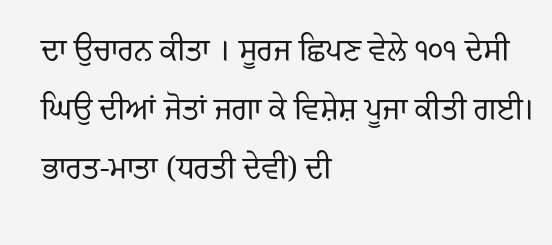ਦਾ ਉਚਾਰਨ ਕੀਤਾ । ਸੂਰਜ ਛਿਪਣ ਵੇਲੇ ੧੦੧ ਦੇਸੀ ਘਿਉ ਦੀਆਂ ਜੋਤਾਂ ਜਗਾ ਕੇ ਵਿਸ਼ੇਸ਼ ਪੂਜਾ ਕੀਤੀ ਗਈ। ਭਾਰਤ-ਮਾਤਾ (ਧਰਤੀ ਦੇਵੀ) ਦੀ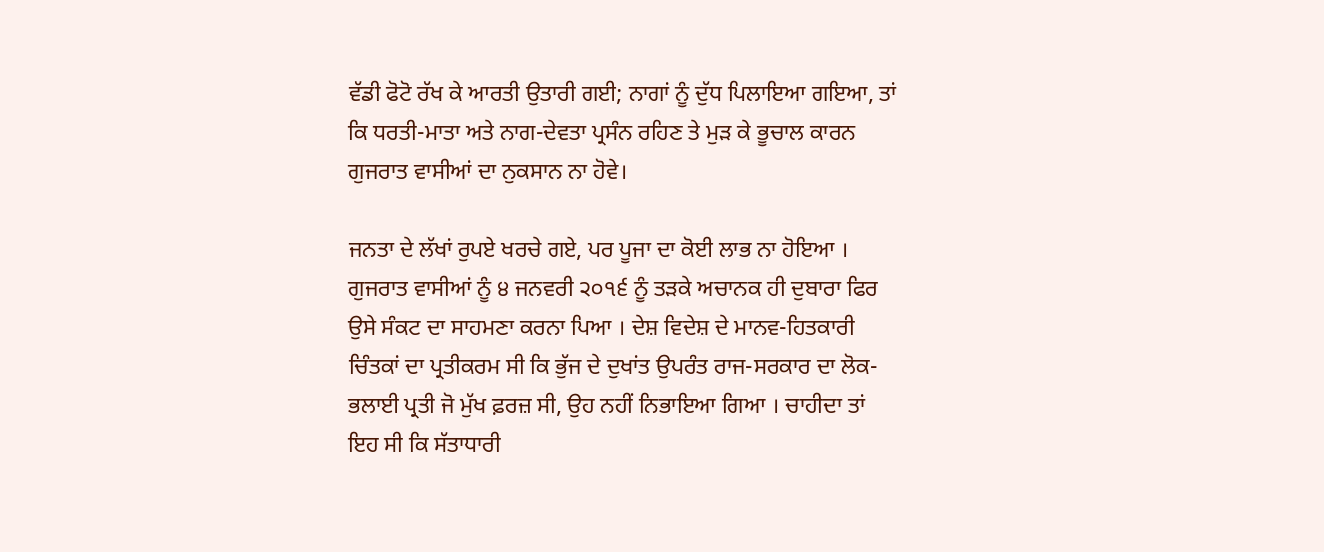ਵੱਡੀ ਫੋਟੋ ਰੱਖ ਕੇ ਆਰਤੀ ਉਤਾਰੀ ਗਈ; ਨਾਗਾਂ ਨੂੰ ਦੁੱਧ ਪਿਲਾਇਆ ਗਇਆ, ਤਾਂ ਕਿ ਧਰਤੀ-ਮਾਤਾ ਅਤੇ ਨਾਗ-ਦੇਵਤਾ ਪ੍ਰਸੰਨ ਰਹਿਣ ਤੇ ਮੁੜ ਕੇ ਭੂਚਾਲ ਕਾਰਨ ਗੁਜਰਾਤ ਵਾਸੀਆਂ ਦਾ ਨੁਕਸਾਨ ਨਾ ਹੋਵੇ।

ਜਨਤਾ ਦੇ ਲੱਖਾਂ ਰੁਪਏ ਖਰਚੇ ਗਏ, ਪਰ ਪੂਜਾ ਦਾ ਕੋਈ ਲਾਭ ਨਾ ਹੋਇਆ । ਗੁਜਰਾਤ ਵਾਸੀਆਂ ਨੂੰ ੪ ਜਨਵਰੀ ੨੦੧੬ ਨੂੰ ਤੜਕੇ ਅਚਾਨਕ ਹੀ ਦੁਬਾਰਾ ਫਿਰ ਉਸੇ ਸੰਕਟ ਦਾ ਸਾਹਮਣਾ ਕਰਨਾ ਪਿਆ । ਦੇਸ਼ ਵਿਦੇਸ਼ ਦੇ ਮਾਨਵ-ਹਿਤਕਾਰੀ ਚਿੰਤਕਾਂ ਦਾ ਪ੍ਰਤੀਕਰਮ ਸੀ ਕਿ ਭੁੱਜ ਦੇ ਦੁਖਾਂਤ ਉਪਰੰਤ ਰਾਜ-ਸਰਕਾਰ ਦਾ ਲੋਕ-ਭਲਾਈ ਪ੍ਰਤੀ ਜੋ ਮੁੱਖ ਫ਼ਰਜ਼ ਸੀ, ਉਹ ਨਹੀਂ ਨਿਭਾਇਆ ਗਿਆ । ਚਾਹੀਦਾ ਤਾਂ ਇਹ ਸੀ ਕਿ ਸੱਤਾਧਾਰੀ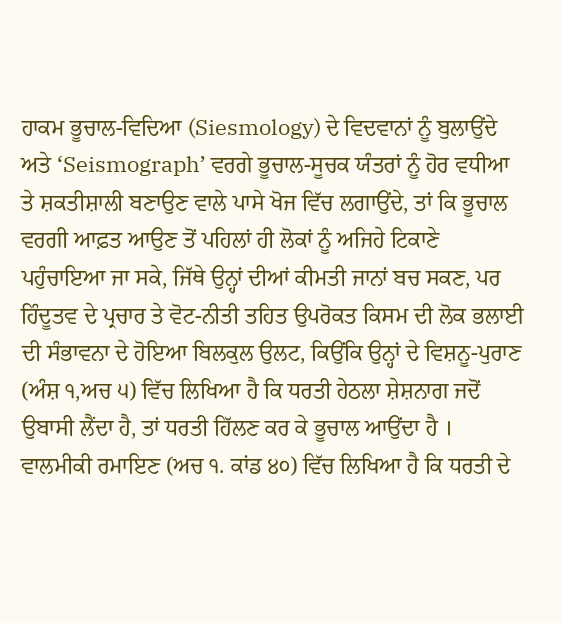ਹਾਕਮ ਭੂਚਾਲ-ਵਿਦਿਆ (Siesmology) ਦੇ ਵਿਦਵਾਨਾਂ ਨੂੰ ਬੁਲਾਉਂਦੇ ਅਤੇ ‘Seismograph’ ਵਰਗੇ ਭੂਚਾਲ-ਸੂਚਕ ਯੰਤਰਾਂ ਨੂੰ ਹੋਰ ਵਧੀਆ ਤੇ ਸ਼ਕਤੀਸ਼ਾਲੀ ਬਣਾਉਣ ਵਾਲੇ ਪਾਸੇ ਖੋਜ ਵਿੱਚ ਲਗਾਉਂਦੇ, ਤਾਂ ਕਿ ਭੂਚਾਲ ਵਰਗੀ ਆਫ਼ਤ ਆਉਣ ਤੋਂ ਪਹਿਲਾਂ ਹੀ ਲੋਕਾਂ ਨੂੰ ਅਜਿਹੇ ਟਿਕਾਣੇ ਪਹੁੰਚਾਇਆ ਜਾ ਸਕੇ, ਜਿੱਥੇ ਉਨ੍ਹਾਂ ਦੀਆਂ ਕੀਮਤੀ ਜਾਨਾਂ ਬਚ ਸਕਣ, ਪਰ ਹਿੰਦੂਤਵ ਦੇ ਪ੍ਰਚਾਰ ਤੇ ਵੋਟ-ਨੀਤੀ ਤਹਿਤ ਉਪਰੋਕਤ ਕਿਸਮ ਦੀ ਲੋਕ ਭਲਾਈ ਦੀ ਸੰਭਾਵਨਾ ਦੇ ਹੋਇਆ ਬਿਲਕੁਲ ਉਲਟ, ਕਿਉਂਕਿ ਉਨ੍ਹਾਂ ਦੇ ਵਿਸ਼ਨੂ-ਪੁਰਾਣ (ਅੰਸ਼ ੧,ਅਚ ੫) ਵਿੱਚ ਲਿਖਿਆ ਹੈ ਕਿ ਧਰਤੀ ਹੇਠਲਾ ਸ਼ੇਸ਼ਨਾਗ ਜਦੋਂ ਉਬਾਸੀ ਲੈਂਦਾ ਹੈ, ਤਾਂ ਧਰਤੀ ਹਿੱਲਣ ਕਰ ਕੇ ਭੂਚਾਲ ਆਉਂਦਾ ਹੈ । ਵਾਲਮੀਕੀ ਰਮਾਇਣ (ਅਚ ੧. ਕਾਂਡ ੪੦) ਵਿੱਚ ਲਿਖਿਆ ਹੈ ਕਿ ਧਰਤੀ ਦੇ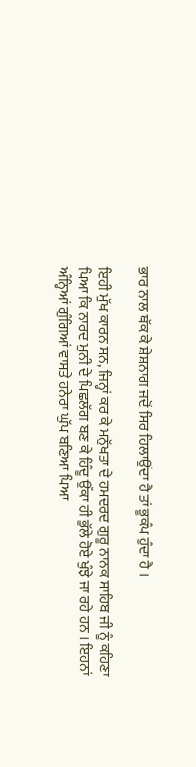ਭਾਰ ਨਾਲ ਥੱਕ ਕੇ ਸ਼ੇਸ਼ਨਾਗ ਜਦੋਂ ਸਿਰ ਹਿਲਾਉਂਦਾ ਹੈ ਤਾਂ ਭੂਕੰਪ ਹੁੰਦਾ ਹੈ ।

ਇਹੀ ਮੁੱਖ ਕਾਰਨ ਸਨ, ਜਿਨ੍ਹਾਂ ਕਰ ਕੇ ਮਨੁੱਖਤਾ ਦੇ ਹਮਦਰਦ ਗੁਰੂ ਨਾਨਕ ਸਾਹਿਬ ਜੀ ਨੂੰ ਕਹਿਣਾ ਪਿਆ ਕਿ ਨਾਰਦ ਮੁਨੀ ਦੇ ਪਿਛਲੱਗ ਬਣ ਕੇ ਹਿੰਦੂ ਉੱਕਾ ਹੀ ਭੁੱਲੇ ਹੋਏ ਖੁੰਝੇ ਜਾ ਰਹੇ ਹਨ । ਇਹਨਾਂ ਅੰਨ੍ਹਿਆਂ ਗੁੰਗਿਆਂ ਵਾਸਤੇ ਹਨੇਰਾ ਘੁੱਪ ਬਣਿਆ ਪਿਆ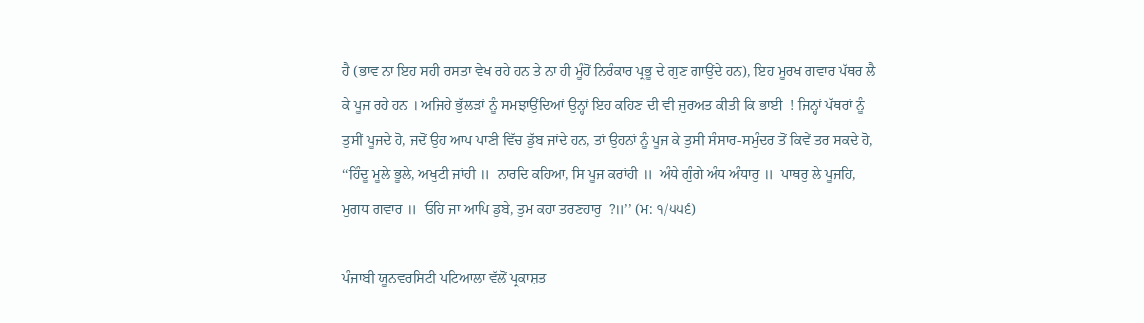ਹੈ (ਭਾਵ ਨਾ ਇਹ ਸਹੀ ਰਸਤਾ ਵੇਖ ਰਹੇ ਹਨ ਤੇ ਨਾ ਹੀ ਮੂੰਹੋਂ ਨਿਰੰਕਾਰ ਪ੍ਰਭੂ ਦੇ ਗੁਣ ਗਾਉਂਦੇ ਹਨ), ਇਹ ਮੂਰਖ ਗਵਾਰ ਪੱਥਰ ਲੈ ਕੇ ਪੂਜ ਰਹੇ ਹਨ । ਅਜਿਹੇ ਭੁੱਲੜਾਂ ਨੂੰ ਸਮਝਾਉਂਦਿਆਂ ਉਨ੍ਹਾਂ ਇਹ ਕਹਿਣ ਦੀ ਵੀ ਜੁਰਅਤ ਕੀਤੀ ਕਿ ਭਾਈ  ! ਜਿਨ੍ਹਾਂ ਪੱਥਰਾਂ ਨੂੰ ਤੁਸੀਂ ਪੂਜਦੇ ਹੋ, ਜਦੋਂ ਉਹ ਆਪ ਪਾਣੀ ਵਿੱਚ ਡੁੱਬ ਜਾਂਦੇ ਹਨ, ਤਾਂ ਉਹਨਾਂ ਨੂੰ ਪੂਜ ਕੇ ਤੁਸੀ ਸੰਸਾਰ-ਸਮੁੰਦਰ ਤੋਂ ਕਿਵੇਂ ਤਰ ਸਕਦੇ ਹੋ, ‘‘ਹਿੰਦੂ ਮੂਲੇ ਭੂਲੇ, ਅਖੁਟੀ ਜਾਂਹੀ ॥  ਨਾਰਦਿ ਕਹਿਆ, ਸਿ ਪੂਜ ਕਰਾਂਹੀ ॥  ਅੰਧੇ ਗੁੰਗੇ ਅੰਧ ਅੰਧਾਰੁ ॥  ਪਾਥਰੁ ਲੇ ਪੂਜਹਿ, ਮੁਗਧ ਗਵਾਰ ॥  ਓਹਿ ਜਾ ਆਪਿ ਡੁਬੇ, ਤੁਮ ਕਹਾ ਤਰਣਹਾਰੁ  ?॥’’ (ਮ: ੧/੫੫੬)

ਪੰਜਾਬੀ ਯੂਨਵਰਸਿਟੀ ਪਟਿਆਲਾ ਵੱਲੋਂ ਪ੍ਰਕਾਸ਼ਤ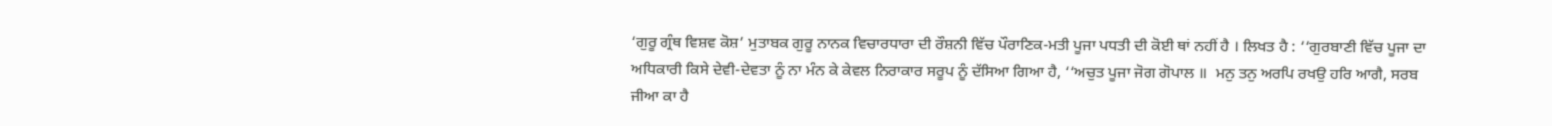‘ਗੁਰੂ ਗ੍ਰੰਥ ਵਿਸ਼ਵ ਕੋਸ਼’ ਮੁਤਾਬਕ ਗੁਰੂ ਨਾਨਕ ਵਿਚਾਰਧਾਰਾ ਦੀ ਰੌਸ਼ਨੀ ਵਿੱਚ ਪੌਰਾਣਿਕ-ਮਤੀ ਪੂਜਾ ਪਧਤੀ ਦੀ ਕੋਈ ਥਾਂ ਨਹੀਂ ਹੈ । ਲਿਖਤ ਹੈ : ‘‘ਗੁਰਬਾਣੀ ਵਿੱਚ ਪੂਜਾ ਦਾ ਅਧਿਕਾਰੀ ਕਿਸੇ ਦੇਵੀ-ਦੇਵਤਾ ਨੂੰ ਨਾ ਮੰਨ ਕੇ ਕੇਵਲ ਨਿਰਾਕਾਰ ਸਰੂਪ ਨੂੰ ਦੱਸਿਆ ਗਿਆ ਹੈ, ‘‘ਅਚੁਤ ਪੂਜਾ ਜੋਗ ਗੋਪਾਲ ॥  ਮਨੁ ਤਨੁ ਅਰਪਿ ਰਖਉ ਹਰਿ ਆਗੈ, ਸਰਬ ਜੀਆ ਕਾ ਹੈ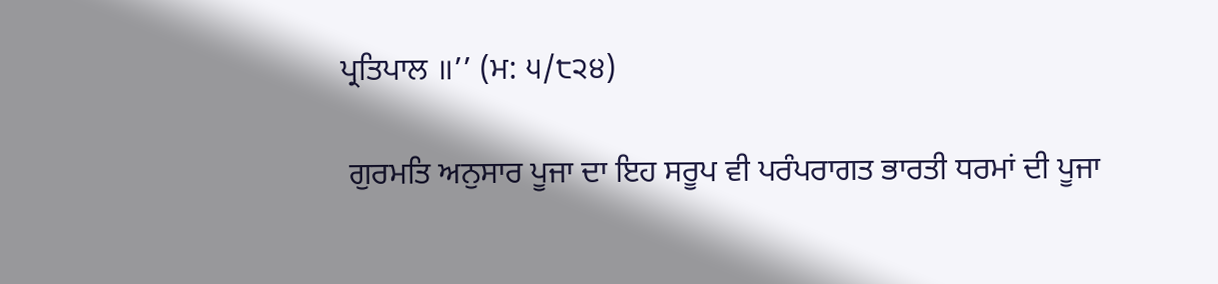ਪ੍ਰਤਿਪਾਲ ॥’’ (ਮ: ੫/੮੨੪)

 ਗੁਰਮਤਿ ਅਨੁਸਾਰ ਪੂਜਾ ਦਾ ਇਹ ਸਰੂਪ ਵੀ ਪਰੰਪਰਾਗਤ ਭਾਰਤੀ ਧਰਮਾਂ ਦੀ ਪੂਜਾ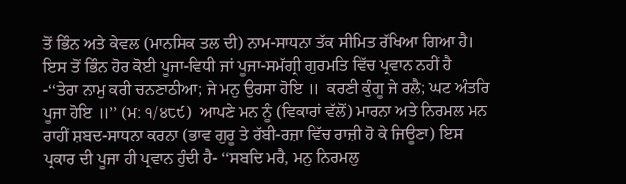ਤੋਂ ਭਿੰਨ ਅਤੇ ਕੇਵਲ (ਮਾਨਸਿਕ ਤਲ ਦੀ) ਨਾਮ-ਸਾਧਨਾ ਤੱਕ ਸੀਮਿਤ ਰੱਖਿਆ ਗਿਆ ਹੈ।  ਇਸ ਤੋਂ ਭਿੰਨ ਹੋਰ ਕੋਈ ਪੂਜਾ-ਵਿਧੀ ਜਾਂ ਪੂਜਾ-ਸਮੱਗ੍ਰੀ ਗੁਰਮਤਿ ਵਿੱਚ ਪ੍ਰਵਾਨ ਨਹੀਂ ਹੈ -‘‘ਤੇਰਾ ਨਾਮੁ ਕਰੀ ਚਨਣਾਠੀਆ; ਜੇ ਮਨੁ ਉਰਸਾ ਹੋਇ ॥  ਕਰਣੀ ਕੁੰਗੂ ਜੇ ਰਲੈ; ਘਟ ਅੰਤਰਿ ਪੂਜਾ ਹੋਇ ॥’’ (ਮ: ੧/੪੮੯)  ਆਪਣੇ ਮਨ ਨੂੰ (ਵਿਕਾਰਾਂ ਵੱਲੋਂ) ਮਾਰਨਾ ਅਤੇ ਨਿਰਮਲ ਮਨ ਰਾਹੀਂ ਸ਼ਬਦ-ਸਾਧਨਾ ਕਰਨਾ (ਭਾਵ ਗੁਰੂ ਤੇ ਰੱਬੀ-ਰਜ਼ਾ ਵਿੱਚ ਰਾਜ਼ੀ ਹੋ ਕੇ ਜਿਊਣਾ) ਇਸ ਪ੍ਰਕਾਰ ਦੀ ਪੂਜਾ ਹੀ ਪ੍ਰਵਾਨ ਹੁੰਦੀ ਹੈ- ‘‘ਸਬਦਿ ਮਰੈ, ਮਨੁ ਨਿਰਮਲੁ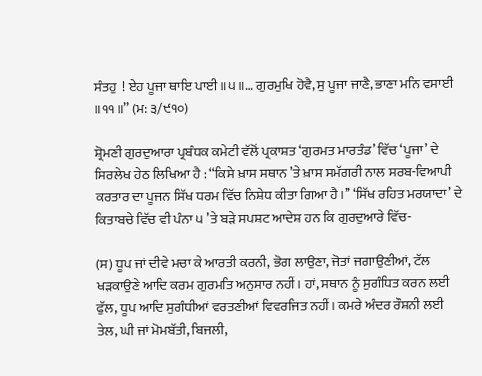ਸੰਤਹੁ  ! ਏਹ ਪੂਜਾ ਥਾਇ ਪਾਈ ॥੫॥… ਗੁਰਮੁਖਿ ਹੋਵੈ, ਸੁ ਪੂਜਾ ਜਾਣੈ, ਭਾਣਾ ਮਨਿ ਵਸਾਈ ॥੧੧॥’’ (ਮ: ੩/੯੧੦)

ਸ਼੍ਰੋਮਣੀ ਗੁਰਦੁਆਰਾ ਪ੍ਰਬੰਧਕ ਕਮੇਟੀ ਵੱਲੋਂ ਪ੍ਰਕਾਸ਼ਤ ‘ਗੁਰਮਤ ਮਾਰਤੰਡ’ ਵਿੱਚ ‘ਪੂਜਾ’ ਦੇ ਸਿਰਲੇਖ ਹੇਠ ਲਿਖਿਆ ਹੈ : ‘‘ਕਿਸੇ ਖ਼ਾਸ ਸਥਾਨ ’ਤੇ ਖ਼ਾਸ ਸਮੱਗਰੀ ਨਾਲ ਸਰਬ-ਵਿਆਪੀ ਕਰਤਾਰ ਦਾ ਪੂਜਨ ਸਿੱਖ ਧਰਮ ਵਿੱਚ ਨਿਸ਼ੇਧ ਕੀਤਾ ਗਿਆ ਹੈ।’’ ‘ਸਿੱਖ ਰਹਿਤ ਮਰਯਾਦਾ’ ਦੇ ਕਿਤਾਬਚੇ ਵਿੱਚ ਵੀ ਪੰਨਾ ੫ ’ਤੇ ਬੜੇ ਸਪਸ਼ਟ ਆਦੇਸ਼ ਹਨ ਕਿ ਗੁਰਦੁਆਰੇ ਵਿੱਚ-

(ਸ) ਧੂਪ ਜਾਂ ਦੀਵੇ ਮਚਾ ਕੇ ਆਰਤੀ ਕਰਨੀ, ਭੋਗ ਲਾਉਣਾ, ਜੋਤਾਂ ਜਗਾਉਣੀਆਂ, ਟੱਲ ਖੜਕਾਉਣੇ ਆਦਿ ਕਰਮ ਗੁਰਮਤਿ ਅਨੁਸਾਰ ਨਹੀਂ। ਹਾਂ, ਸਥਾਨ ਨੂੰ ਸੁਗੰਧਿਤ ਕਰਨ ਲਈ ਫੁੱਲ, ਧੂਪ ਆਦਿ ਸੁਗੰਧੀਆਂ ਵਰਤਣੀਆਂ ਵਿਵਰਜਿਤ ਨਹੀਂ। ਕਮਰੇ ਅੰਦਰ ਰੌਸ਼ਨੀ ਲਈ ਤੇਲ, ਘੀ ਜਾਂ ਮੋਮਬੱਤੀ, ਬਿਜਲੀ,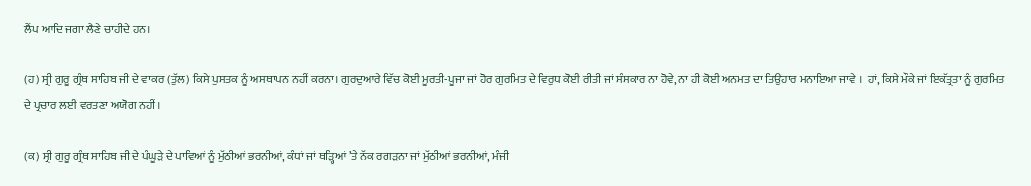ਲੈਂਪ ਆਦਿ ਜਗਾ ਲੈਣੇ ਚਾਹੀਦੇ ਹਨ।

(ਹ) ਸ੍ਰੀ ਗੁਰੂ ਗ੍ਰੰਥ ਸਾਹਿਬ ਜੀ ਦੇ ਵਾਕਰ (ਤੁੱਲ) ਕਿਸੇ ਪੁਸਤਕ ਨੂੰ ਅਸਥਾਪਨ ਨਹੀਂ ਕਰਨਾ। ਗੁਰਦੁਆਰੇ ਵਿੱਚ ਕੋਈ ਮੂਰਤੀ-ਪੂਜਾ ਜਾਂ ਹੋਰ ਗੁਰਮਿਤ ਦੇ ਵਿਰੁਧ ਕੋਈ ਰੀਤੀ ਜਾਂ ਸੰਸਕਾਰ ਨਾ ਹੋਵੇ, ਨਾ ਹੀ ਕੋਈ ਅਨਮਤ ਦਾ ਤਿਉਹਾਰ ਮਨਾਇਆ ਜਾਵੇ ।  ਹਾਂ, ਕਿਸੇ ਮੌਕੇ ਜਾਂ ਇਕੱਤ੍ਰਤਾ ਨੂੰ ਗੁਰਮਿਤ ਦੇ ਪ੍ਰਚਾਰ ਲਈ ਵਰਤਣਾ ਅਯੋਗ ਨਹੀਂ।

(ਕ) ਸ੍ਰੀ ਗੁਰੂ ਗ੍ਰੰਥ ਸਾਹਿਬ ਜੀ ਦੇ ਪੰਘੂੜੇ ਦੇ ਪਾਵਿਆਂ ਨੂੰ ਮੁੱਠੀਆਂ ਭਰਨੀਆਂ, ਕੰਧਾਂ ਜਾਂ ਥੜ੍ਹਿਆਂ ’ਤੇ ਨੱਕ ਰਗੜਨਾ ਜਾਂ ਮੁੱਠੀਆਂ ਭਰਨੀਆਂ, ਮੰਜੀ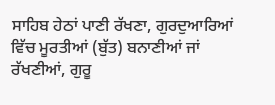ਸਾਹਿਬ ਹੇਠਾਂ ਪਾਣੀ ਰੱਖਣਾ, ਗੁਰਦੁਆਰਿਆਂ ਵਿੱਚ ਮੂਰਤੀਆਂ (ਬੁੱਤ) ਬਨਾਣੀਆਂ ਜਾਂ ਰੱਖਣੀਆਂ, ਗੁਰੂ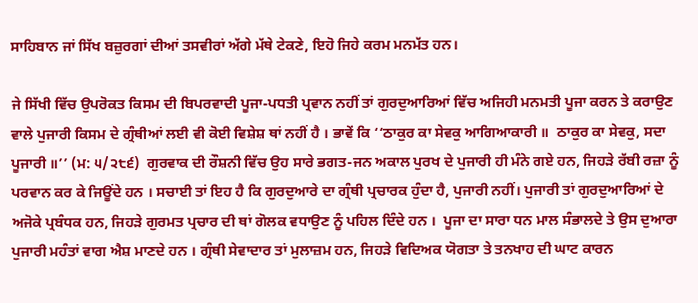ਸਾਹਿਬਾਨ ਜਾਂ ਸਿੱਖ ਬਜ਼ੁਰਗਾਂ ਦੀਆਂ ਤਸਵੀਰਾਂ ਅੱਗੇ ਮੱਥੇ ਟੇਕਣੇ, ਇਹੋ ਜਿਹੇ ਕਰਮ ਮਨਮੱਤ ਹਨ।

ਜੇ ਸਿੱਖੀ ਵਿੱਚ ਉਪਰੋਕਤ ਕਿਸਮ ਦੀ ਬਿਪਰਵਾਦੀ ਪੂਜਾ-ਪਧਤੀ ਪ੍ਰਵਾਨ ਨਹੀਂ ਤਾਂ ਗੁਰਦੁਆਰਿਆਂ ਵਿੱਚ ਅਜਿਹੀ ਮਨਮਤੀ ਪੂਜਾ ਕਰਨ ਤੇ ਕਰਾਉਣ ਵਾਲੇ ਪੁਜਾਰੀ ਕਿਸਮ ਦੇ ਗ੍ਰੰਥੀਆਂ ਲਈ ਵੀ ਕੋਈ ਵਿਸ਼ੇਸ਼ ਥਾਂ ਨਹੀਂ ਹੈ । ਭਾਵੇਂ ਕਿ ‘‘ਠਾਕੁਰ ਕਾ ਸੇਵਕੁ ਆਗਿਆਕਾਰੀ ॥  ਠਾਕੁਰ ਕਾ ਸੇਵਕੁ, ਸਦਾ ਪੂਜਾਰੀ ॥’’ (ਮ: ੫/੨੮੬)  ਗੁਰਵਾਕ ਦੀ ਰੌਸ਼ਨੀ ਵਿੱਚ ਉਹ ਸਾਰੇ ਭਗਤ-ਜਨ ਅਕਾਲ ਪੁਰਖ ਦੇ ਪੁਜਾਰੀ ਹੀ ਮੰਨੇ ਗਏ ਹਨ, ਜਿਹੜੇ ਰੱਬੀ ਰਜ਼ਾ ਨੂੰ ਪਰਵਾਨ ਕਰ ਕੇ ਜਿਊਂਦੇ ਹਨ । ਸਚਾਈ ਤਾਂ ਇਹ ਹੈ ਕਿ ਗੁਰਦੁਆਰੇ ਦਾ ਗ੍ਰੰਥੀ ਪ੍ਰਚਾਰਕ ਹੁੰਦਾ ਹੈ, ਪੁਜਾਰੀ ਨਹੀਂ। ਪੁਜਾਰੀ ਤਾਂ ਗੁਰਦੁਆਰਿਆਂ ਦੇ ਅਜੋਕੇ ਪ੍ਰਬੰਧਕ ਹਨ, ਜਿਹੜੇ ਗੁਰਮਤ ਪ੍ਰਚਾਰ ਦੀ ਥਾਂ ਗੋਲਕ ਵਧਾਉਣ ਨੂੰ ਪਹਿਲ ਦਿੰਦੇ ਹਨ ।  ਪੂਜਾ ਦਾ ਸਾਰਾ ਧਨ ਮਾਲ ਸੰਭਾਲਦੇ ਤੇ ਉਸ ਦੁਆਰਾ ਪੁਜਾਰੀ ਮਹੰਤਾਂ ਵਾਗ ਐਸ਼ ਮਾਣਦੇ ਹਨ । ਗ੍ਰੰਥੀ ਸੇਵਾਦਾਰ ਤਾਂ ਮੁਲਾਜ਼ਮ ਹਨ, ਜਿਹੜੇ ਵਿਦਿਅਕ ਯੋਗਤਾ ਤੇ ਤਨਖਾਹ ਦੀ ਘਾਟ ਕਾਰਨ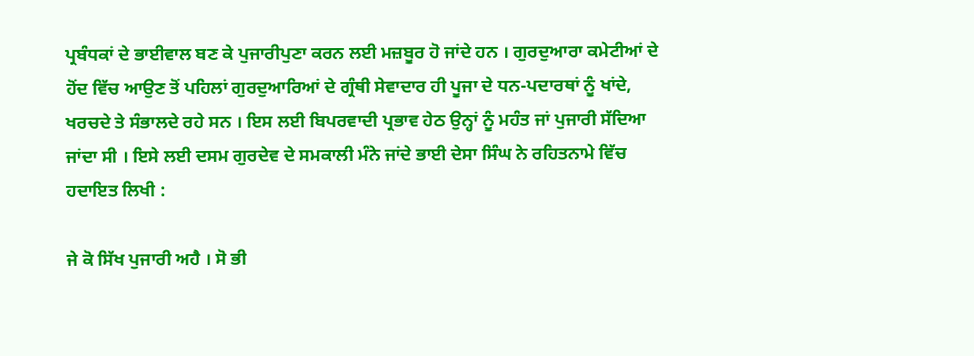ਪ੍ਰਬੰਧਕਾਂ ਦੇ ਭਾਈਵਾਲ ਬਣ ਕੇ ਪੁਜਾਰੀਪੁਣਾ ਕਰਨ ਲਈ ਮਜ਼ਬੂਰ ਹੋ ਜਾਂਦੇ ਹਨ । ਗੁਰਦੁਆਰਾ ਕਮੇਟੀਆਂ ਦੇ ਹੋਂਦ ਵਿੱਚ ਆਉਣ ਤੋਂ ਪਹਿਲਾਂ ਗੁਰਦੁਆਰਿਆਂ ਦੇ ਗ੍ਰੰਥੀ ਸੇਵਾਦਾਰ ਹੀ ਪੂਜਾ ਦੇ ਧਨ-ਪਦਾਰਥਾਂ ਨੂੰ ਖਾਂਦੇ, ਖਰਚਦੇ ਤੇ ਸੰਭਾਲਦੇ ਰਹੇ ਸਨ । ਇਸ ਲਈ ਬਿਪਰਵਾਦੀ ਪ੍ਰਭਾਵ ਹੇਠ ਉਨ੍ਹਾਂ ਨੂੰ ਮਹੰਤ ਜਾਂ ਪੁਜਾਰੀ ਸੱਦਿਆ ਜਾਂਦਾ ਸੀ । ਇਸੇ ਲਈ ਦਸਮ ਗੁਰਦੇਵ ਦੇ ਸਮਕਾਲੀ ਮੰਨੇ ਜਾਂਦੇ ਭਾਈ ਦੇਸਾ ਸਿੰਘ ਨੇ ਰਹਿਤਨਾਮੇ ਵਿੱਚ ਹਦਾਇਤ ਲਿਖੀ :

ਜੇ ਕੋ ਸਿੱਖ ਪੁਜਾਰੀ ਅਹੈ । ਸੋ ਭੀ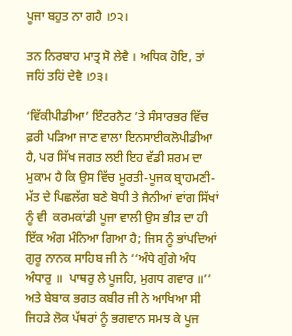ਪੂਜਾ ਬਹੁਤ ਨਾ ਗਹੈ ।੭੨।

ਤਨ ਨਿਰਬਾਹ ਮਾਤ੍ਰ ਸੋ ਲੇਵੈ । ਅਧਿਕ ਹੋਇ, ਤਾਂ ਜਹਿਂ ਤਹਿਂ ਦੇਵੈ ।੭੩।

‘ਵਿੱਕੀਪੀਡੀਆ’ ਇੰਟਰਨੈਟ ’ਤੇ ਸੰਸਾਰਭਰ ਵਿੱਚ ਫ਼ਰੀ ਪੜਿਆ ਜਾਣ ਵਾਲਾ ਇਨਸਾਈਕਲੋਪੀਡੀਆ ਹੈ, ਪਰ ਸਿੱਖ ਜਗਤ ਲਈ ਇਹ ਵੱਡੀ ਸ਼ਰਮ ਦਾ ਮੁਕਾਮ ਹੈ ਕਿ ਉਸ ਵਿੱਚ ਮੂਰਤੀ-ਪੂਜਕ ਬ੍ਰਾਹਮਣੀ-ਮੱਤ ਦੇ ਪਿਛਲੱਗ ਬਣੇ ਬੋਧੀ ਤੇ ਜੈਨੀਆਂ ਵਾਂਗ ਸਿੱਖਾਂ ਨੂੰ ਵੀ  ਕਰਮਕਾਂਡੀ ਪੂਜਾ ਵਾਲੀ ਉਸ ਭੀੜ ਦਾ ਹੀ ਇੱਕ ਅੰਗ ਮੰਨਿਆ ਗਿਆ ਹੈ; ਜਿਸ ਨੂੰ ਭਾਂਪਦਿਆਂ ਗੁਰੂ ਨਾਨਕ ਸਾਹਿਬ ਜੀ ਨੇ ‘‘ਅੰਧੇ ਗੁੰਗੇ ਅੰਧ ਅੰਧਾਰੁ ॥  ਪਾਥਰੁ ਲੇ ਪੂਜਹਿ, ਮੁਗਧ ਗਵਾਰ ॥’’ ਅਤੇ ਬੇਬਾਕ ਭਗਤ ਕਬੀਰ ਜੀ ਨੇ ਆਖਿਆ ਸੀ ਜਿਹੜੇ ਲੋਕ ਪੱਥਰਾਂ ਨੂੰ ਭਗਵਾਨ ਸਮਝ ਕੇ ਪੂਜ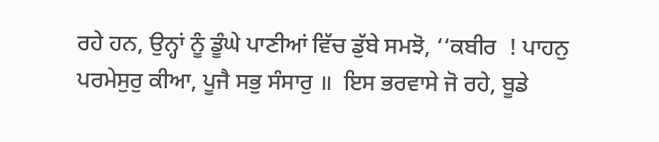ਰਹੇ ਹਨ, ਉਨ੍ਹਾਂ ਨੂੰ ਡੂੰਘੇ ਪਾਣੀਆਂ ਵਿੱਚ ਡੁੱਬੇ ਸਮਝੋ, ‘‘ਕਬੀਰ  ! ਪਾਹਨੁ ਪਰਮੇਸੁਰੁ ਕੀਆ, ਪੂਜੈ ਸਭੁ ਸੰਸਾਰੁ ॥  ਇਸ ਭਰਵਾਸੇ ਜੋ ਰਹੇ, ਬੂਡੇ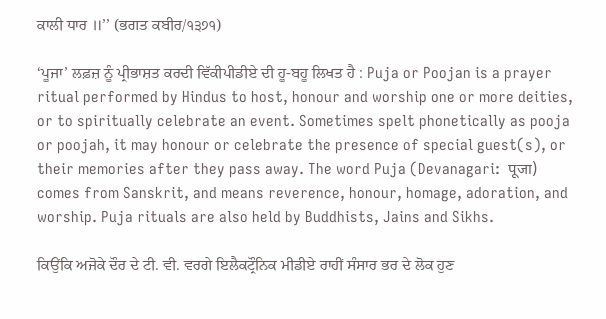ਕਾਲੀ ਧਾਰ ॥’’ (ਭਗਤ ਕਬੀਰ/੧੩੭੧)

‘ਪੂਜਾ’ ਲਫ਼ਜ਼ ਨੂੰ ਪ੍ਰੀਭਾਸ਼ਤ ਕਰਦੀ ਵਿੱਕੀਪੀਡੀਏ ਦੀ ਹੂ-ਬਹੂ ਲਿਖਤ ਹੈ : Puja or Poojan is a prayer ritual performed by Hindus to host, honour and worship one or more deities, or to spiritually celebrate an event. Sometimes spelt phonetically as pooja or poojah, it may honour or celebrate the presence of special guest(s), or their memories after they pass away. The word Puja (Devanagari:  पूजा) comes from Sanskrit, and means reverence, honour, homage, adoration, and worship. Puja rituals are also held by Buddhists, Jains and Sikhs.

ਕਿਉਂਕਿ ਅਜੋਕੇ ਦੌਰ ਦੇ ਟੀ. ਵੀ. ਵਰਗੇ ਇਲੈਕਟ੍ਰੌਨਿਕ ਮੀਡੀਏ ਰਾਹੀਂ ਸੰਸਾਰ ਭਰ ਦੇ ਲੋਕ ਹੁਣ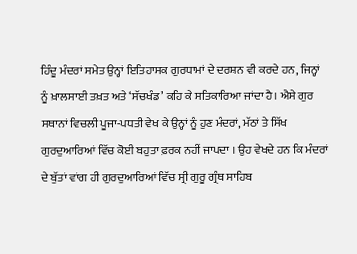ਹਿੰਦੂ ਮੰਦਰਾਂ ਸਮੇਤ ਉਨ੍ਹਾਂ ਇਤਿਹਾਸਕ ਗੁਰਧਾਮਾਂ ਦੇ ਦਰਸ਼ਨ ਵੀ ਕਰਦੇ ਹਨ, ਜਿਨ੍ਹਾਂ ਨੂੰ ਖ਼ਾਲਸਾਈ ਤਖ਼ਤ ਅਤੇ ‘ਸੱਚਖੰਡ’ ਕਹਿ ਕੇ ਸਤਿਕਾਰਿਆ ਜਾਂਦਾ ਹੈ। ਐਸੇ ਗੁਰ ਸਥਾਨਾਂ ਵਿਚਲੀ ਪੂਜਾ-ਪਧਤੀ ਵੇਖ ਕੇ ਉਨ੍ਹਾਂ ਨੂੰ ਹੁਣ ਮੰਦਰਾਂ, ਮੱਠਾਂ ਤੇ ਸਿੱਖ ਗੁਰਦੁਆਰਿਆਂ ਵਿੱਚ ਕੋਈ ਬਹੁਤਾ ਫ਼ਰਕ ਨਹੀਂ ਜਾਪਦਾ । ਉਹ ਵੇਖਦੇ ਹਨ ਕਿ ਮੰਦਰਾਂ ਦੇ ਬੁੱਤਾਂ ਵਾਂਗ ਹੀ ਗੁਰਦੁਆਰਿਆਂ ਵਿੱਚ ਸ੍ਰੀ ਗੁਰੂ ਗ੍ਰੰਥ ਸਾਹਿਬ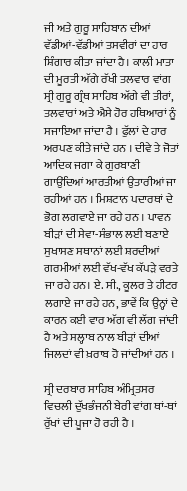ਜੀ ਅਤੇ ਗੁਰੂ ਸਾਹਿਬਾਨ ਦੀਆਂ ਵੱਡੀਆਂ-ਵੱਡੀਆਂ ਤਸਵੀਰਾਂ ਦਾ ਹਾਰ ਸ਼ਿੰਗਾਰ ਕੀਤਾ ਜਾਂਦਾ ਹੈ। ਕਾਲੀ ਮਾਤਾ ਦੀ ਮੂਰਤੀ ਅੱਗੇ ਰੱਖੀ ਤਲਵਾਰ ਵਾਂਗ ਸ੍ਰੀ ਗੁਰੂ ਗ੍ਰੰਥ ਸਾਹਿਬ ਅੱਗੇ ਵੀ ਤੀਰਾਂ, ਤਲਵਾਰਾਂ ਅਤੇ ਐਸੇ ਹੋਰ ਹਥਿਆਰਾਂ ਨੂੰ ਸਜਾਇਆ ਜਾਂਦਾ ਹੈ । ਫੁੱਲਾਂ ਦੇ ਹਾਰ ਅਰਪਣ ਕੀਤੇ ਜਾਂਦੇ ਹਨ । ਦੀਵੇ ਤੇ ਜੋਤਾਂ ਆਦਿਕ ਜਗਾ ਕੇ ਗੁਰਬਾਣੀ ਗਾਉਂਦਿਆਂ ਆਰਤੀਆਂ ਉਤਾਰੀਆਂ ਜਾ ਰਹੀਆਂ ਹਨ । ਮਿਸ਼ਟਾਨ ਪਦਾਰਥਾਂ ਦੇ ਭੋਗ ਲਗਵਾਏ ਜਾ ਰਹੇ ਹਨ । ਪਾਵਨ ਬੀੜਾਂ ਦੀ ਸੇਵਾ-ਸੰਭਾਲ ਲਈ ਬਣਾਏ ਸੁਖਾਸਣ ਸਥਾਨਾਂ ਲਈ ਸ਼ਰਦੀਆਂ ਗਰਮੀਆਂ ਲਈ ਵੱਖ-ਵੱਖ ਕੱਪੜੇ ਵਰਤੇ ਜਾ ਰਹੇ ਹਨ। ਏ. ਸੀ., ਕੂਲਰ ਤੇ ਹੀਟਰ ਲਗਾਏ ਜਾ ਰਹੇ ਹਨ, ਭਾਵੇਂ ਕਿ ਉਨ੍ਹਾਂ ਦੇ ਕਾਰਨ ਕਈ ਵਾਰ ਅੱਗ ਵੀ ਲੱਗ ਜਾਂਦੀ ਹੈ ਅਤੇ ਸਲ੍ਹਾਬ ਨਾਲ ਬੀੜਾਂ ਦੀਆਂ ਜਿਲਦਾਂ ਵੀ ਖ਼ਰਾਬ ਹੋ ਜਾਂਦੀਆਂ ਹਨ ।

ਸ੍ਰੀ ਦਰਬਾਰ ਸਾਹਿਬ ਅੰਮ੍ਰਿਤਸਰ ਵਿਚਲੀ ਦੁੱਖਭੰਜਨੀ ਬੇਰੀ ਵਾਂਗ ਥਾਂ-ਥਾਂ ਰੁੱਖਾਂ ਦੀ ਪੂਜਾ ਹੋ ਰਹੀ ਹੈ ।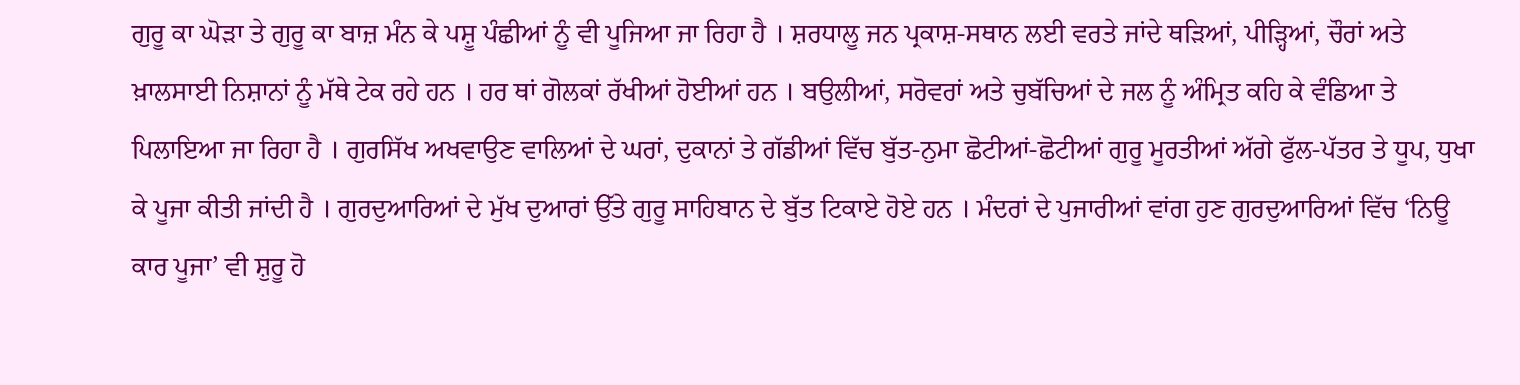ਗੁਰੂ ਕਾ ਘੋੜਾ ਤੇ ਗੁਰੂ ਕਾ ਬਾਜ਼ ਮੰਨ ਕੇ ਪਸ਼ੂ ਪੰਛੀਆਂ ਨੂੰ ਵੀ ਪੂਜਿਆ ਜਾ ਰਿਹਾ ਹੈ । ਸ਼ਰਧਾਲੂ ਜਨ ਪ੍ਰਕਾਸ਼-ਸਥਾਨ ਲਈ ਵਰਤੇ ਜਾਂਦੇ ਥੜਿਆਂ, ਪੀੜ੍ਹਿਆਂ, ਚੌਰਾਂ ਅਤੇ ਖ਼ਾਲਸਾਈ ਨਿਸ਼ਾਨਾਂ ਨੂੰ ਮੱਥੇ ਟੇਕ ਰਹੇ ਹਨ । ਹਰ ਥਾਂ ਗੋਲਕਾਂ ਰੱਖੀਆਂ ਹੋਈਆਂ ਹਨ । ਬਉਲੀਆਂ, ਸਰੋਵਰਾਂ ਅਤੇ ਚੁਬੱਚਿਆਂ ਦੇ ਜਲ ਨੂੰ ਅੰਮ੍ਰਿਤ ਕਹਿ ਕੇ ਵੰਡਿਆ ਤੇ ਪਿਲਾਇਆ ਜਾ ਰਿਹਾ ਹੈ । ਗੁਰਸਿੱਖ ਅਖਵਾਉਣ ਵਾਲਿਆਂ ਦੇ ਘਰਾਂ, ਦੁਕਾਨਾਂ ਤੇ ਗੱਡੀਆਂ ਵਿੱਚ ਬੁੱਤ-ਨੁਮਾ ਛੋਟੀਆਂ-ਛੋਟੀਆਂ ਗੁਰੂ ਮੂਰਤੀਆਂ ਅੱਗੇ ਫੁੱਲ-ਪੱਤਰ ਤੇ ਧੂਪ, ਧੁਖਾ ਕੇ ਪੂਜਾ ਕੀਤੀ ਜਾਂਦੀ ਹੈ । ਗੁਰਦੁਆਰਿਆਂ ਦੇ ਮੁੱਖ ਦੁਆਰਾਂ ਉੱਤੇ ਗੁਰੂ ਸਾਹਿਬਾਨ ਦੇ ਬੁੱਤ ਟਿਕਾਏ ਹੋਏ ਹਨ । ਮੰਦਰਾਂ ਦੇ ਪੁਜਾਰੀਆਂ ਵਾਂਗ ਹੁਣ ਗੁਰਦੁਆਰਿਆਂ ਵਿੱਚ ‘ਨਿਊ ਕਾਰ ਪੂਜਾ’ ਵੀ ਸ਼ੁਰੂ ਹੋ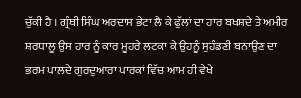ਚੁੱਕੀ ਹੈ । ਗ੍ਰੰਥੀ ਸਿੰਘ ਅਰਦਾਸ ਭੇਟਾ ਲੈ ਕੇ ਫੁੱਲਾਂ ਦਾ ਹਾਰ ਬਖਸ਼ਦੇ ਤੇ ਅਮੀਰ ਸ਼ਰਧਾਲੂ ਉਸ ਹਾਰ ਨੂੰ ਕਾਰ ਮੂਹਰੇ ਲਟਕਾ ਕੇ ਉਹਨੂੰ ਸੁਹੰਡਣੀ ਬਨਾਉਣ ਦਾ ਭਰਮ ਪਾਲਦੇ ਗੁਰਦੁਆਰਾ ਪਾਰਕਾਂ ਵਿੱਚ ਆਮ ਹੀ ਵੇਖੇ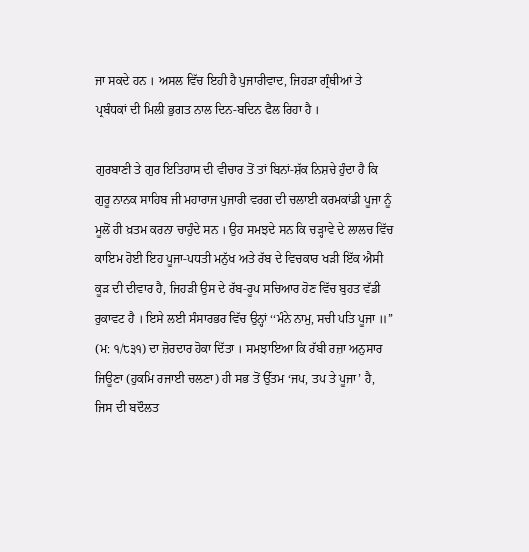ਜਾ ਸਕਦੇ ਹਨ । ਅਸਲ ਵਿੱਚ ਇਹੀ ਹੈ ਪੁਜਾਰੀਵਾਦ, ਜਿਹੜਾ ਗ੍ਰੰਥੀਆਂ ਤੇ ਪ੍ਰਬੰਧਕਾਂ ਦੀ ਮਿਲੀ ਭੁਗਤ ਨਾਲ ਦਿਨ-ਬਦਿਨ ਫੈਲ ਰਿਹਾ ਹੈ ।

ਗੁਰਬਾਣੀ ਤੇ ਗੁਰ ਇਤਿਹਾਸ ਦੀ ਵੀਚਾਰ ਤੋਂ ਤਾਂ ਬਿਨਾਂ-ਸ਼ੱਕ ਨਿਸ਼ਚੇ ਹੁੰਦਾ ਹੈ ਕਿ ਗੁਰੂ ਨਾਨਕ ਸਾਹਿਬ ਜੀ ਮਹਾਰਾਜ ਪੁਜਾਰੀ ਵਰਗ ਦੀ ਚਲਾਈ ਕਰਮਕਾਂਡੀ ਪੂਜਾ ਨੂੰ ਮੂਲੋਂ ਹੀ ਖ਼ਤਮ ਕਰਨਾ ਚਾਹੁੰਦੇ ਸਨ । ਉਹ ਸਮਝਦੇ ਸਨ ਕਿ ਚੜ੍ਹਾਵੇ ਦੇ ਲਾਲਚ ਵਿੱਚ ਕਾਇਮ ਹੋਈ ਇਹ ਪੂਜਾ-ਪਧਤੀ ਮਨੁੱਖ ਅਤੇ ਰੱਬ ਦੇ ਵਿਚਕਾਰ ਖੜੀ ਇੱਕ ਐਸੀ ਕੂੜ ਦੀ ਦੀਵਾਰ ਹੈ, ਜਿਹੜੀ ਉਸ ਦੇ ਰੱਬ-ਰੂਪ ਸਚਿਆਰ ਹੋਣ ਵਿੱਚ ਬੁਹਤ ਵੱਡੀ ਰੁਕਾਵਟ ਹੈ । ਇਸੇ ਲਈ ਸੰਸਾਰਭਰ ਵਿੱਚ ਉਨ੍ਹਾਂ ‘‘ਮੰਨੇ ਨਾਮੁ, ਸਚੀ ਪਤਿ ਪੂਜਾ ॥’’ (ਮ: ੧/੮੩੧) ਦਾ ਜ਼ੋਰਦਾਰ ਹੋਕਾ ਦਿੱਤਾ । ਸਮਝਾਇਆ ਕਿ ਰੱਬੀ ਰਜ਼ਾ ਅਨੁਸਾਰ ਜਿਊਣਾ (ਹੁਕਮਿ ਰਜਾਈ ਚਲਣਾ) ਹੀ ਸਭ ਤੋਂ ਉੱਤਮ ‘ਜਪ, ਤਪ ਤੇ ਪੂਜਾ’ ਹੈ, ਜਿਸ ਦੀ ਬਦੌਲਤ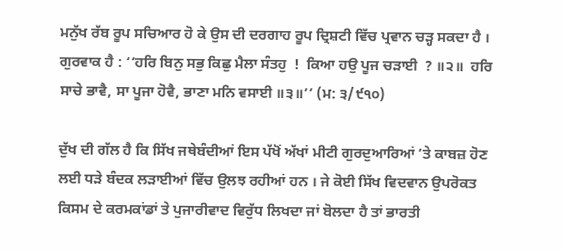ਮਨੁੱਖ ਰੱਬ ਰੂਪ ਸਚਿਆਰ ਹੋ ਕੇ ਉਸ ਦੀ ਦਰਗਾਹ ਰੂਪ ਦ੍ਰਿਸ਼ਟੀ ਵਿੱਚ ਪ੍ਰਵਾਨ ਚੜ੍ਹ ਸਕਦਾ ਹੈ ।  ਗੁਰਵਾਕ ਹੈ : ‘‘ਹਰਿ ਬਿਨੁ ਸਭੁ ਕਿਛੁ ਮੈਲਾ ਸੰਤਹੁ  !  ਕਿਆ ਹਉ ਪੂਜ ਚੜਾਈ  ? ॥੨॥  ਹਰਿ ਸਾਚੇ ਭਾਵੈ, ਸਾ ਪੂਜਾ ਹੋਵੈ, ਭਾਣਾ ਮਨਿ ਵਸਾਈ ॥੩॥’’ (ਮ: ੩/੯੧੦)

ਦੁੱਖ ਦੀ ਗੱਲ ਹੈ ਕਿ ਸਿੱਖ ਜਥੇਬੰਦੀਆਂ ਇਸ ਪੱਖੋਂ ਅੱਖਾਂ ਮੀਟੀ ਗੁਰਦੁਆਰਿਆਂ ’ਤੇ ਕਾਬਜ਼ ਹੋਣ ਲਈ ਧੜੇ ਬੰਦਕ ਲੜਾਈਆਂ ਵਿੱਚ ਉਲਝ ਰਹੀਆਂ ਹਨ । ਜੇ ਕੋਈ ਸਿੱਖ ਵਿਦਵਾਨ ਉਪਰੋਕਤ ਕਿਸਮ ਦੇ ਕਰਮਕਾਂਡਾਂ ਤੇ ਪੁਜਾਰੀਵਾਦ ਵਿਰੁੱਧ ਲਿਖਦਾ ਜਾਂ ਬੋਲਦਾ ਹੈ ਤਾਂ ਭਾਰਤੀ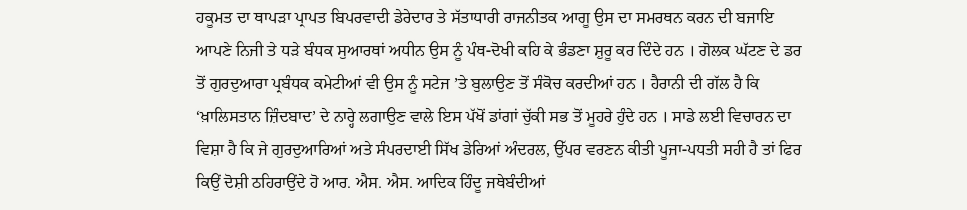ਹਕੂਮਤ ਦਾ ਥਾਪੜਾ ਪ੍ਰਾਪਤ ਬਿਪਰਵਾਦੀ ਡੇਰੇਦਾਰ ਤੇ ਸੱਤਾਧਾਰੀ ਰਾਜਨੀਤਕ ਆਗੂ ਉਸ ਦਾ ਸਮਰਥਨ ਕਰਨ ਦੀ ਬਜਾਇ ਆਪਣੇ ਨਿਜੀ ਤੇ ਧੜੇ ਬੰਧਕ ਸੁਆਰਥਾਂ ਅਧੀਨ ਉਸ ਨੂੰ ਪੰਥ-ਦੋਖੀ ਕਹਿ ਕੇ ਭੰਡਣਾ ਸ਼ੁਰੂ ਕਰ ਦਿੰਦੇ ਹਨ । ਗੋਲਕ ਘੱਟਣ ਦੇ ਡਰ ਤੋਂ ਗੁਰਦੁਆਰਾ ਪ੍ਰਬੰਧਕ ਕਮੇਟੀਆਂ ਵੀ ਉਸ ਨੂੰ ਸਟੇਜ ’ਤੇ ਬੁਲਾਉਣ ਤੋਂ ਸੰਕੋਚ ਕਰਦੀਆਂ ਹਨ । ਹੈਰਾਨੀ ਦੀ ਗੱਲ ਹੈ ਕਿ ‘ਖ਼ਾਲਿਸਤਾਨ ਜ਼ਿੰਦਬਾਦ’ ਦੇ ਨਾਰ੍ਹੇ ਲਗਾਉਣ ਵਾਲੇ ਇਸ ਪੱਖੋਂ ਡਾਂਗਾਂ ਚੁੱਕੀ ਸਭ ਤੋਂ ਮੂਹਰੇ ਹੁੰਦੇ ਹਨ । ਸਾਡੇ ਲਈ ਵਿਚਾਰਨ ਦਾ ਵਿਸ਼ਾ ਹੈ ਕਿ ਜੇ ਗੁਰਦੁਆਰਿਆਂ ਅਤੇ ਸੰਪਰਦਾਈ ਸਿੱਖ ਡੇਰਿਆਂ ਅੰਦਰਲ, ਉੱਪਰ ਵਰਣਨ ਕੀਤੀ ਪੂਜਾ-ਪਧਤੀ ਸਹੀ ਹੈ ਤਾਂ ਫਿਰ ਕਿਉਂ ਦੋਸ਼ੀ ਠਹਿਰਾਉਂਦੇ ਹੋ ਆਰ. ਐਸ. ਐਸ. ਆਦਿਕ ਹਿੰਦੂ ਜਥੇਬੰਦੀਆਂ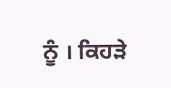ਨੂੰ । ਕਿਹੜੇ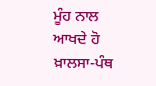ਮੂੰਹ ਨਾਲ ਆਖਦੇ ਹੋ ਖ਼ਾਲਸਾ-ਪੰਥ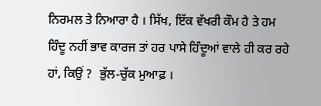ਨਿਰਮਲ ਤੇ ਨਿਆਰਾ ਹੈ । ਸਿੱਖ, ਇੱਕ ਵੱਖਰੀ ਕੌਮ ਹੈ ਤੇ ਹਮ ਹਿੰਦੂ ਨਹੀਂ ਭਾਵ ਕਾਰਜ ਤਾਂ ਹਰ ਪਾਸੇ ਹਿੰਦੂਆਂ ਵਾਲੇ ਹੀ ਕਰ ਰਹੇ ਹਾਂ, ਕਿਉਂ ?  ਭੁੱਲ-ਚੁੱਕ ਮੁਆਫ਼ ।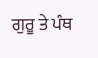ਗੁਰੂ ਤੇ ਪੰਥ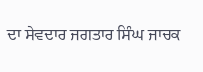ਦਾ ਸੇਵਦਾਰ ਜਗਤਾਰ ਸਿੰਘ ਜਾਚਕ